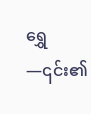ရွှေ—၎င်း၏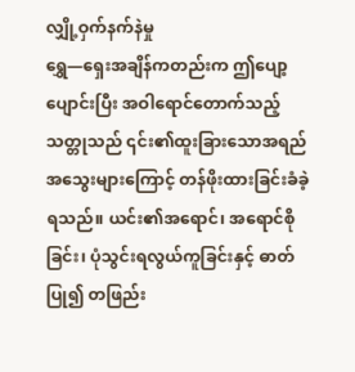လျှို့ဝှက်နက်နဲမှု
ရွှေ—ရှေးအချိန်ကတည်းက ဤပျော့ပျောင်းပြီး အဝါရောင်တောက်သည့်သတ္တုသည် ၎င်း၏ထူးခြားသောအရည်အသွေးများကြောင့် တန်ဖိုးထားခြင်းခံခဲ့ရသည်။ ယင်း၏အရောင်၊ အရောင်စိုခြင်း၊ ပုံသွင်းရလွယ်ကူခြင်းနှင့် ဓာတ်ပြု၍ တဖြည်း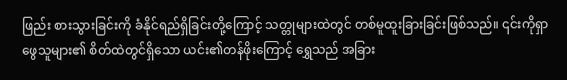ဖြည်း စားသွားခြင်းကို ခံနိုင်ရည်ရှိခြင်းတို့ကြောင့် သတ္တုများထဲတွင် တစ်မူထူးခြားခြင်းဖြစ်သည်။ ၎င်းကိုရှာဖွေသူများ၏ စိတ်ထဲတွင်ရှိသော ယင်း၏တန်ဖိုးကြောင့် ရွှေသည် အခြား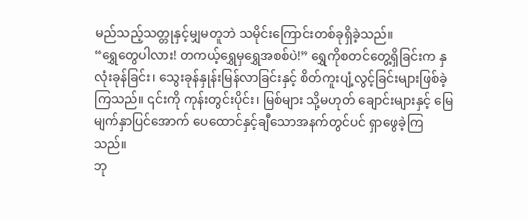မည်သည့်သတ္တုနှင့်မျှမတူဘဲ သမိုင်းကြောင်းတစ်ခုရှိခဲ့သည်။
“ရွှေတွေပါလား! တကယ့်ရွှေမှရွှေအစစ်ပဲ!” ရွှေကိုစတင်တွေ့ရှိခြင်းက နှလုံးခုန်ခြင်း၊ သွေးခုန်နှုန်းမြန်လာခြင်းနှင့် စိတ်ကူးပျံ့လွင့်ခြင်းများဖြစ်ခဲ့ကြသည်။ ၎င်းကို ကုန်းတွင်းပိုင်း၊ မြစ်များ သို့မဟုတ် ချောင်းများနှင့် မြေမျက်နှာပြင်အောက် ပေထောင်နှင့်ချီသောအနက်တွင်ပင် ရှာဖွေခဲ့ကြသည်။
ဘု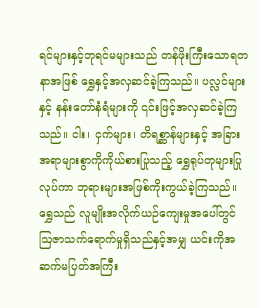ရင်များနှင့်ဘုရင်မများသည် တန်ဖိုးကြီးသောရတနာအဖြစ် ရွှေနှင့်အလှဆင်ခဲ့ကြသည်။ ပလ္လင်များနှင့် နန်းတော်နံရံများကို ၎င်းဖြင့်အလှဆင်ခဲ့ကြသည်။ ငါး၊ ငှက်များ၊ တိရစ္ဆာန်များနှင့် အခြားအရာများစွာကိုကိုယ်စားပြုသည့် ရွှေရုပ်တုများပြုလုပ်ကာ ဘုရားများအဖြစ်ကိုးကွယ်ခဲ့ကြသည်။ ရွှေသည် လူမျိုးအလိုက်ယဉ်ကျေးမှုအပေါ်တွင် ဩဇာသက်ရောက်မှုရှိသည်နှင့်အမျှ ယင်းကိုအဆက်မပြတ်အကြီး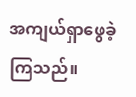အကျယ်ရှာဖွေခဲ့ကြသည်။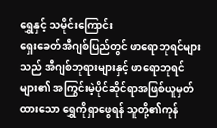ရွှေနှင့် သမိုင်းကြောင်း
ရှေးခေတ်အီဂျစ်ပြည်တွင် ဖာရောဘုရင်များသည် အီဂျစ်ဘုရားများနှင့် ဖာရောဘုရင်များ၏ အကြွင်းမဲ့ပိုင်ဆိုင်ရာအဖြစ်ယူမှတ်ထားသော ရွှေကိုရှာဖွေရန် သူတို့၏ကုန်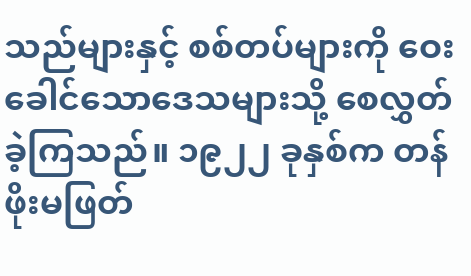သည်များနှင့် စစ်တပ်များကို ဝေးခေါင်သောဒေသများသို့ စေလွှတ်ခဲ့ကြသည်။ ၁၉၂၂ ခုနှစ်က တန်ဖိုးမဖြတ်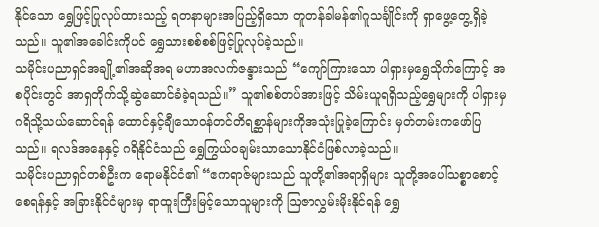နိုင်သော ရွှေဖြင့်ပြုလုပ်ထားသည့် ရတနာများအပြည့်ရှိသော တူတန်ခါမန်၏ဂူသင်္ချိုင်းကို ရှာဖွေ့တွေ့ရှိခဲ့သည်။ သူ၏အခေါင်းကိုပင် ရွှေသားစစ်စစ်ဖြင့်ပြုလုပ်ခဲ့သည်။
သမိုင်းပညာရှင်အချို့၏အဆိုအရ မဟာအလက်ဇန္ဒားသည် “ကျော်ကြားသော ပါရှားမှရွှေသိုက်ကြောင့် အစပိုင်းတွင် အာရှတိုက်သို့ဆွဲဆောင်ခံခဲ့ရသည်။” သူ၏စစ်တပ်အားဖြင့် သိမ်းယူရရှိသည့်ရွှေများကို ပါရှားမှဂရိသို့သယ်ဆောင်ရန် ထောင်နှင့်ချီသောဝန်တင်တိရစ္ဆာန်များကိုအသုံးပြုခဲ့ကြောင်း မှတ်တမ်းကဖော်ပြသည်။ ရလဒ်အနေနှင့် ဂရိနိုင်ငံသည် ရွှေကြွယ်ဝချမ်းသာသောနိုင်ငံဖြစ်လာခဲ့သည်။
သမိုင်းပညာရှင်တစ်ဦးက ရောမနိုင်ငံ၏ “ဧကရာဇ်များသည် သူတို့၏အရာရှိများ သူတို့အပေါ်သစ္စာစောင့်စေရန်နှင့် အခြားနိုင်ငံများမှ ရာထူးကြီးမြင့်သောသူများကို ဩဇာလွှမ်းမိုးနိုင်ရန် ရွှေ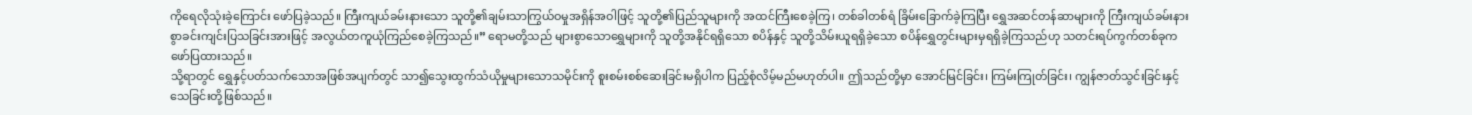ကိုရေလိုသုံးခဲ့ကြောင်း ဖော်ပြခဲ့သည်။ ကြီးကျယ်ခမ်းနားသော သူတို့၏ချမ်းသာကြွယ်ဝမှုအရှိန်အဝါဖြင့် သူတို့၏ပြည်သူများကို အထင်ကြီးစေခဲ့ကြ၊ တစ်ခါတစ်ရံ ခြိမ်းခြောက်ခဲ့ကြပြီး ရွှေအဆင်တန်ဆာများကို ကြီးကျယ်ခမ်းနားစွာခင်းကျင်းပြသခြင်းအားဖြင့် အလွယ်တကူယုံကြည်စေခဲ့ကြသည်။” ရောမတို့သည် များစွာသောရွှေများကို သူတို့အနိုင်ရရှိသော စပိန်နှင့် သူတို့သိမ်းယူရရှိခဲ့သော စပိန်ရွှေတွင်းများမှရရှိခဲ့ကြသည်ဟု သတင်းရပ်ကွက်တစ်ခုက ဖော်ပြထားသည်။
သို့ရာတွင် ရွှေနှင့်ပတ်သက်သောအဖြစ်အပျက်တွင် သာ၍သွေးထွက်သံယိုမှုများသောသမိုင်းကို စူးစမ်းစစ်ဆေးခြင်းမရှိပါက ပြည့်စုံလိမ့်မည်မဟုတ်ပါ။ ဤသည်တို့မှာ အောင်မြင်ခြင်း၊ ကြမ်းကြုတ်ခြင်း၊ ကျွန်ဇာတ်သွင်းခြင်းနှင့် သေခြင်းတို့ဖြစ်သည်။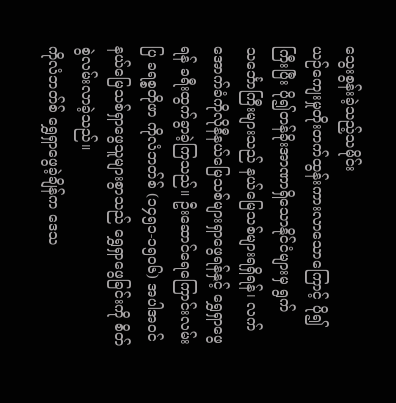သွေးစွန်းခဲ့သည့်သမိုင်း
ယဉ်ကျေးမှုတိုးတက်ထွန်းကားလာသောကြောင့် ပို၍ကြီးပြီး ပို၍တန်ခိုးအာဏာရှိသောနိုင်ငံများမှ ရွက်သင်္ဘောကြီးများသည် နယ်မြေသစ်များရရှိရန်၊ လက်အောက်ခံကိုလိုနီနယ်မြေသစ်များရှာဖွေရန်နှင့် ရွှေရှာဖွေရန် ခရီးထွက်ခွာခဲ့ကြသည်။ ဦးဆောင်ရေကြောင်းလမ်းပြ ခရစ္စတိုဖာ ကိုလံဘတ်စ် (၁၄၅၁-၁၅၀၆) အပါအဝင် နယ်မြေသစ်ရှာဖွေသူများစွာသည် ရွှေရှာဖွေခြင်းကို စိတ်စွဲလမ်းလာခဲ့သည်။
ကိုလံဘတ်စ် ရွှေရှာဖွေခဲ့ချိန်က ဒေသ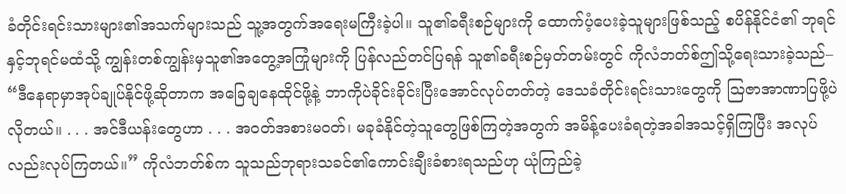ခံတိုင်းရင်းသားများ၏အသက်များသည် သူ့အတွက်အရေးမကြီးခဲ့ပါ။ သူ၏ခရီးစဉ်များကို ထောက်ပံ့ပေးခဲ့သူများဖြစ်သည့် စပိန်နိုင်ငံ၏ ဘုရင်နှင့်ဘုရင်မထံသို့ ကျွန်းတစ်ကျွန်းမှသူ၏အတွေ့အကြုံများကို ပြန်လည်တင်ပြရန် သူ၏ခရီးစဉ်မှတ်တမ်းတွင် ကိုလံဘတ်စ်ဤသို့ရေးသားခဲ့သည်– “ဒီနေရာမှာအုပ်ချုပ်နိုင်ဖို့ဆိုတာက အခြေချနေထိုင်ဖို့နဲ့ ဘာကိုပဲခိုင်းခိုင်းပြီးအောင်လုပ်တတ်တဲ့ ဒေသခံတိုင်းရင်းသားတွေကို ဩဇာအာဏာပြဖို့ပဲလိုတယ်။ . . . အင်ဒီယန်းတွေဟာ . . . အဝတ်အစားမဝတ်၊ မခုခံနိုင်တဲ့သူတွေဖြစ်ကြတဲ့အတွက် အမိန့်ပေးခံရတဲ့အခါအသင့်ရှိကြပြီး အလုပ်လည်းလုပ်ကြတယ်။” ကိုလံဘတ်စ်က သူသည်ဘုရားသခင်၏ကောင်းချီးခံစားရသည်ဟု ယုံကြည်ခဲ့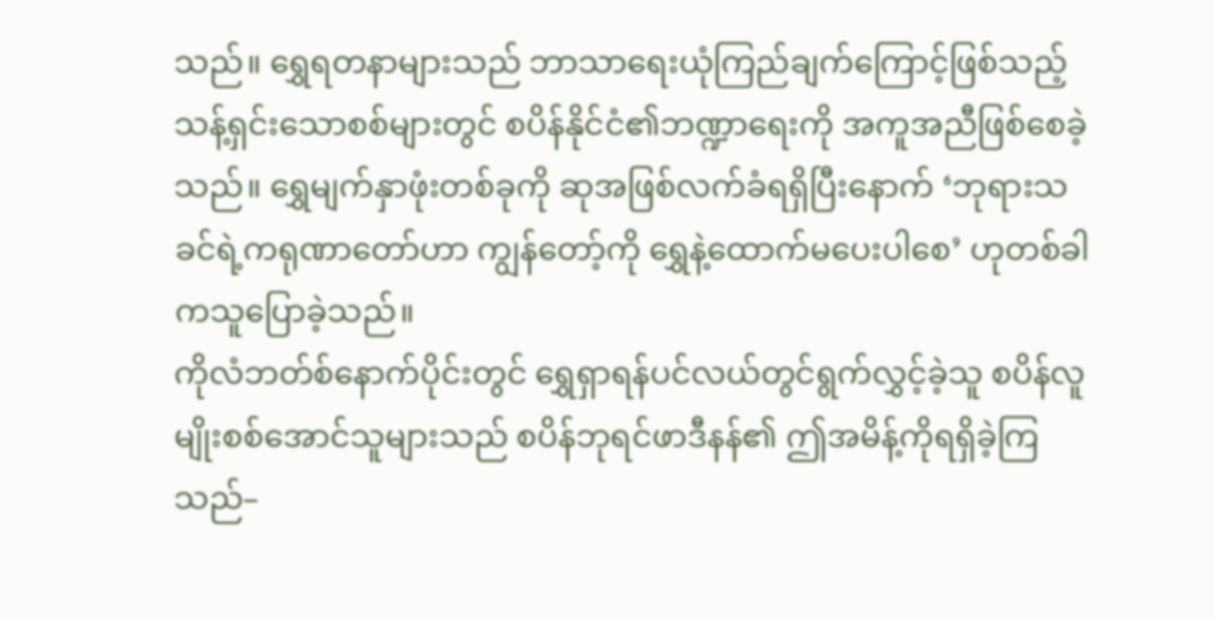သည်။ ရွှေရတနာများသည် ဘာသာရေးယုံကြည်ချက်ကြောင့်ဖြစ်သည့် သန့်ရှင်းသောစစ်များတွင် စပိန်နိုင်ငံ၏ဘဏ္ဍာရေးကို အကူအညီဖြစ်စေခဲ့သည်။ ရွှေမျက်နှာဖုံးတစ်ခုကို ဆုအဖြစ်လက်ခံရရှိပြီးနောက် ‘ဘုရားသခင်ရဲ့ကရုဏာတော်ဟာ ကျွန်တော့်ကို ရွှေနဲ့ထောက်မပေးပါစေ’ ဟုတစ်ခါကသူပြောခဲ့သည်။
ကိုလံဘတ်စ်နောက်ပိုင်းတွင် ရွှေရှာရန်ပင်လယ်တွင်ရွက်လွှင့်ခဲ့သူ စပိန်လူမျိုးစစ်အောင်သူများသည် စပိန်ဘုရင်ဖာဒီနန်၏ ဤအမိန့်ကိုရရှိခဲ့ကြသည်–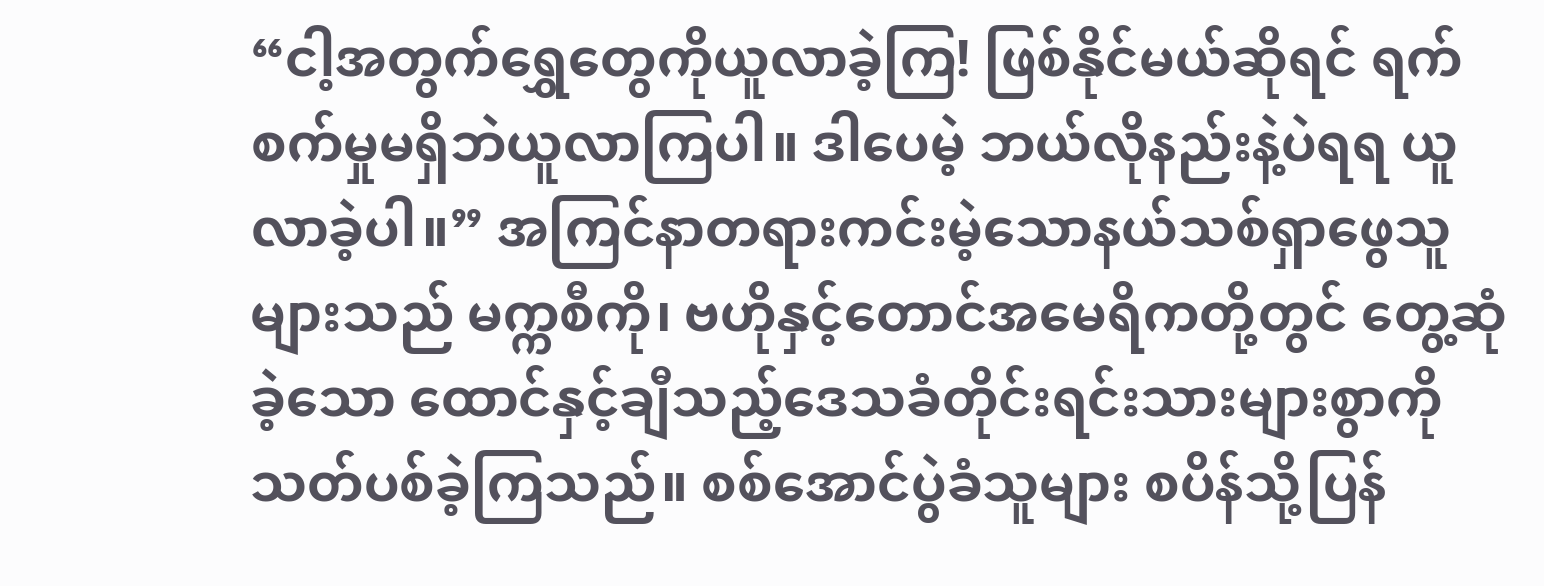“ငါ့အတွက်ရွှေတွေကိုယူလာခဲ့ကြ! ဖြစ်နိုင်မယ်ဆိုရင် ရက်စက်မှုမရှိဘဲယူလာကြပါ။ ဒါပေမဲ့ ဘယ်လိုနည်းနဲ့ပဲရရ ယူလာခဲ့ပါ။” အကြင်နာတရားကင်းမဲ့သောနယ်သစ်ရှာဖွေသူများသည် မက္ကစီကို၊ ဗဟိုနှင့်တောင်အမေရိကတို့တွင် တွေ့ဆုံခဲ့သော ထောင်နှင့်ချီသည့်ဒေသခံတိုင်းရင်းသားများစွာကို သတ်ပစ်ခဲ့ကြသည်။ စစ်အောင်ပွဲခံသူများ စပိန်သို့ပြန်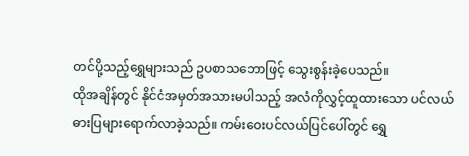တင်ပို့သည့်ရွှေများသည် ဥပစာသဘောဖြင့် သွေးစွန်းခဲ့ပေသည်။
ထိုအချိန်တွင် နိုင်ငံအမှတ်အသားမပါသည့် အလံကိုလွှင့်ထူထားသော ပင်လယ်ဓားပြများရောက်လာခဲ့သည်။ ကမ်းဝေးပင်လယ်ပြင်ပေါ်တွင် ရွှေ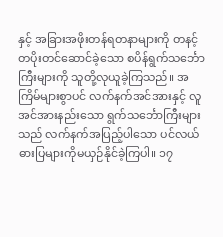နှင့် အခြားအဖိုးတန်ရတနာများကို တနင့်တပိုးတင်ဆောင်ခဲ့သော စပိန်ရွက်သင်္ဘောကြီးများကို သူတို့လုယူခဲ့ကြသည်။ အကြိမ်များစွာပင် လက်နက်အင်အားနှင့် လူအင်အားနည်းသော ရွက်သင်္ဘောကြီးများသည် လက်နက်အပြည့်ပါသော ပင်လယ်ဓားပြများကိုမယှဉ်နိုင်ခဲ့ကြပါ။ ၁၇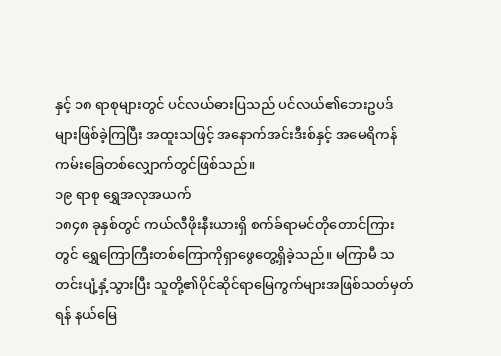နှင့် ၁၈ ရာစုများတွင် ပင်လယ်ဓားပြသည် ပင်လယ်၏ဘေးဥပဒ်များဖြစ်ခဲ့ကြပြီး အထူးသဖြင့် အနောက်အင်းဒီးစ်နှင့် အမေရိကန်ကမ်းခြေတစ်လျှောက်တွင်ဖြစ်သည်။
၁၉ ရာစု ရွှေအလုအယက်
၁၈၄၈ ခုနှစ်တွင် ကယ်လီဖိုးနီးယားရှိ စက်ခ်ရာမင်တိုတောင်ကြားတွင် ရွှေကြောကြီးတစ်ကြောကိုရှာဖွေတွေ့ရှိခဲ့သည်။ မကြာမီ သတင်းပျံ့နှံ့သွားပြီး သူတို့၏ပိုင်ဆိုင်ရာမြေကွက်များအဖြစ်သတ်မှတ်ရန် နယ်မြေ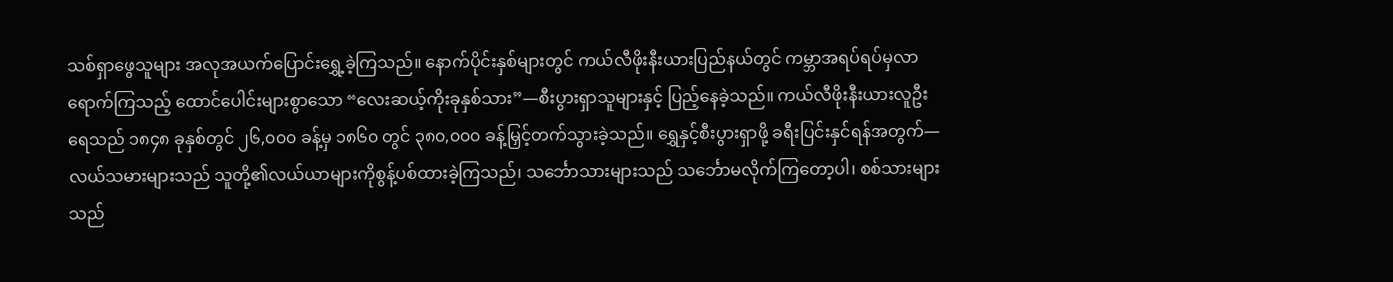သစ်ရှာဖွေသူများ အလုအယက်ပြောင်းရွှေ့ခဲ့ကြသည်။ နောက်ပိုင်းနှစ်များတွင် ကယ်လီဖိုးနီးယားပြည်နယ်တွင် ကမ္ဘာအရပ်ရပ်မှလာရောက်ကြသည့် ထောင်ပေါင်းများစွာသော “လေးဆယ့်ကိုးခုနှစ်သား”—စီးပွားရှာသူများနှင့် ပြည့်နေခဲ့သည်။ ကယ်လီဖိုးနီးယားလူဦးရေသည် ၁၈၄၈ ခုနှစ်တွင် ၂၆,၀၀၀ ခန့်မှ ၁၈၆၀ တွင် ၃၈၀,၀၀၀ ခန့်မြှင့်တက်သွားခဲ့သည်။ ရွှေနှင့်စီးပွားရှာဖို့ ခရီးပြင်းနှင်ရန်အတွက်—လယ်သမားများသည် သူတို့၏လယ်ယာများကိုစွန့်ပစ်ထားခဲ့ကြသည်၊ သင်္ဘောသားများသည် သင်္ဘောမလိုက်ကြတော့ပါ၊ စစ်သားများသည်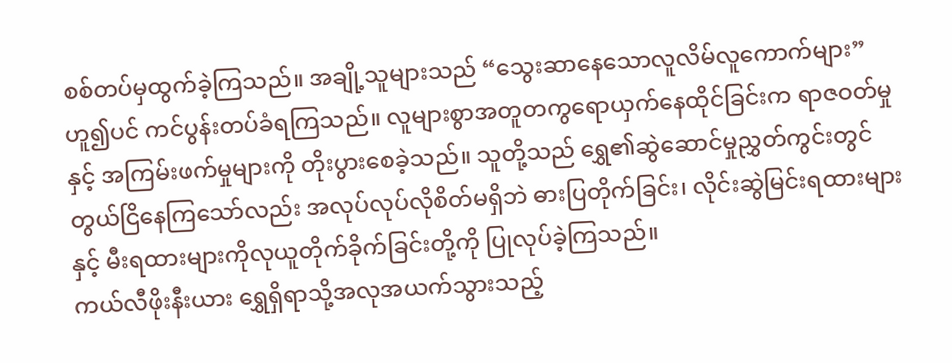စစ်တပ်မှထွက်ခဲ့ကြသည်။ အချို့သူများသည် “သွေးဆာနေသောလူလိမ်လူကောက်များ” ဟူ၍ပင် ကင်ပွန်းတပ်ခံရကြသည်။ လူများစွာအတူတကွရောယှက်နေထိုင်ခြင်းက ရာဇဝတ်မှုနှင့် အကြမ်းဖက်မှုများကို တိုးပွားစေခဲ့သည်။ သူတို့သည် ရွှေ၏ဆွဲဆောင်မှုညွှတ်ကွင်းတွင် တွယ်ငြိနေကြသော်လည်း အလုပ်လုပ်လိုစိတ်မရှိဘဲ ဓားပြတိုက်ခြင်း၊ လိုင်းဆွဲမြင်းရထားများနှင့် မီးရထားများကိုလုယူတိုက်ခိုက်ခြင်းတို့ကို ပြုလုပ်ခဲ့ကြသည်။
ကယ်လီဖိုးနီးယား ရွှေရှိရာသို့အလုအယက်သွားသည့်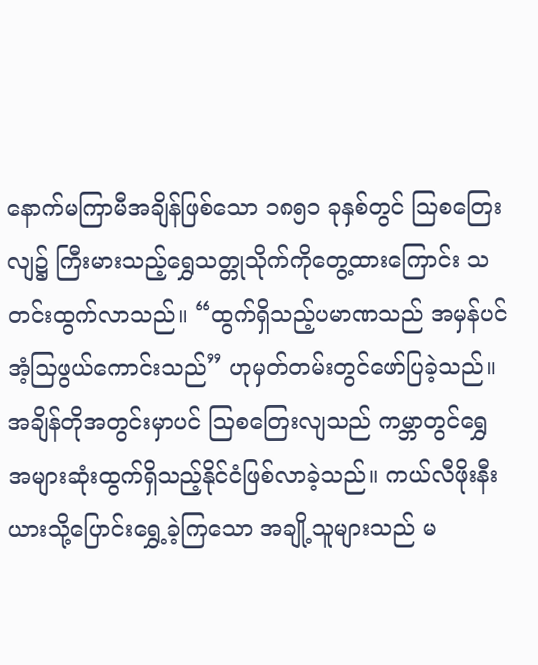နောက်မကြာမီအချိန်ဖြစ်သော ၁၈၅၁ ခုနှစ်တွင် ဩစတြေးလျ၌ ကြီးမားသည့်ရွှေသတ္တုသိုက်ကိုတွေ့ထားကြောင်း သတင်းထွက်လာသည်။ “ထွက်ရှိသည့်ပမာဏသည် အမှန်ပင်အံ့သြဖွယ်ကောင်းသည်” ဟုမှတ်တမ်းတွင်ဖော်ပြခဲ့သည်။ အချိန်တိုအတွင်းမှာပင် ဩစတြေးလျသည် ကမ္ဘာတွင်ရွှေအများဆုံးထွက်ရှိသည့်နိုင်ငံဖြစ်လာခဲ့သည်။ ကယ်လီဖိုးနီးယားသို့ပြောင်းရွှေ့ခဲ့ကြသော အချို့သူများသည် မ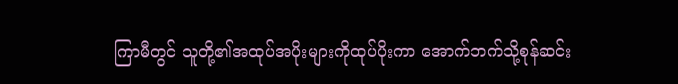ကြာမီတွင် သူတို့၏အထုပ်အပိုးများကိုထုပ်ပိုးကာ အောက်ဘက်သို့စုန်ဆင်း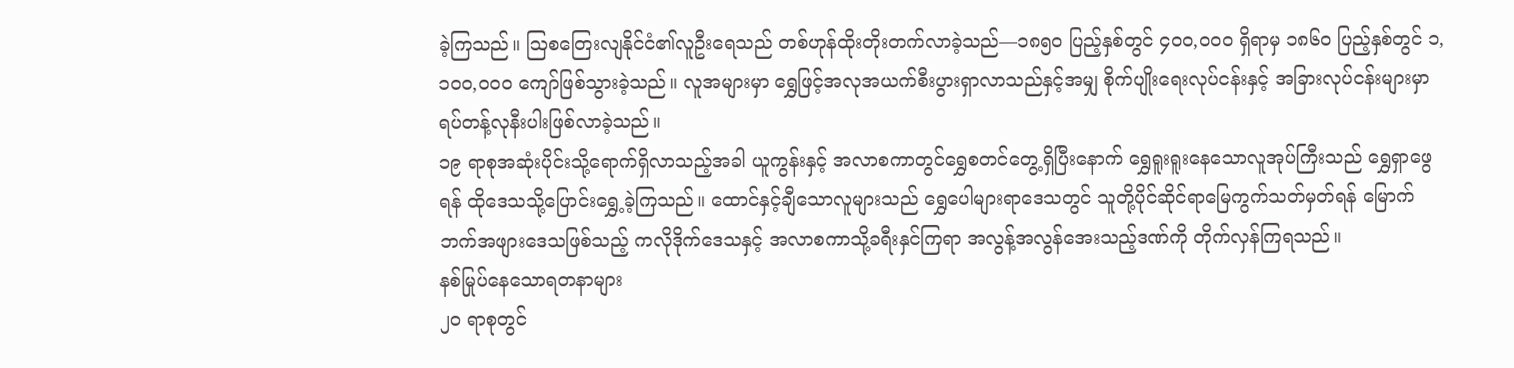ခဲ့ကြသည်။ ဩစတြေးလျနိုင်ငံ၏လူဦးရေသည် တစ်ဟုန်ထိုးတိုးတက်လာခဲ့သည်—၁၈၅၀ ပြည့်နှစ်တွင် ၄၀၀,၀၀၀ ရှိရာမှ ၁၈၆၀ ပြည့်နှစ်တွင် ၁,၁၀၀,၀၀၀ ကျော်ဖြစ်သွားခဲ့သည်။ လူအများမှာ ရွှေဖြင့်အလုအယက်စီးပွားရှာလာသည်နှင့်အမျှ စိုက်ပျိုးရေးလုပ်ငန်းနှင့် အခြားလုပ်ငန်းများမှာ ရပ်တန့်လုနီးပါးဖြစ်လာခဲ့သည်။
၁၉ ရာစုအဆုံးပိုင်းသို့ရောက်ရှိလာသည့်အခါ ယူကွန်းနှင့် အလာစကာတွင်ရွှေစတင်တွေ့ရှိပြီးနောက် ရွှေရူးရူးနေသောလူအုပ်ကြီးသည် ရွှေရှာဖွေရန် ထိုဒေသသို့ပြောင်းရွှေ့ခဲ့ကြသည်။ ထောင်နှင့်ချီသောလူများသည် ရွှေပေါများရာဒေသတွင် သူတို့ပိုင်ဆိုင်ရာမြေကွက်သတ်မှတ်ရန် မြောက်ဘက်အဖျားဒေသဖြစ်သည့် ကလိုဒိုက်ဒေသနှင့် အလာစကာသို့ခရီးနှင်ကြရာ အလွန့်အလွန်အေးသည့်ဒဏ်ကို တိုက်လှန်ကြရသည်။
နစ်မြုပ်နေသောရတနာများ
၂၀ ရာစုတွင်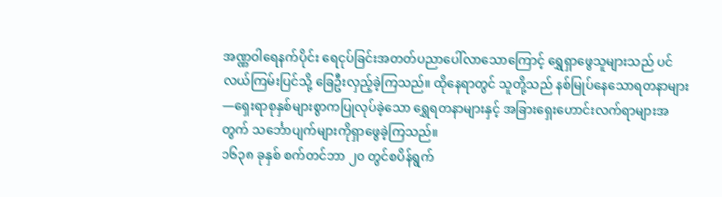အဏ္ဏဝါရေနက်ပိုင်း ရေငုပ်ခြင်းအတတ်ပညာပေါ်လာသောကြောင့် ရွှေရှာဖွေသူများသည် ပင်လယ်ကြမ်းပြင်သို့ ခြေဦးလှည့်ခဲ့ကြသည်။ ထိုနေရာတွင် သူတို့သည် နစ်မြုပ်နေသောရတနာများ—ရှေးရာစုနှစ်များစွာကပြုလုပ်ခဲ့သော ရွှေရတနာများနှင့် အခြားရှေးဟောင်းလက်ရာများအတွက် သင်္ဘောပျက်များကိုရှာဖွေခဲ့ကြသည်။
၁၆၃၈ ခုနှစ် စက်တင်ဘာ ၂၀ တွင်စပိန်ရွက်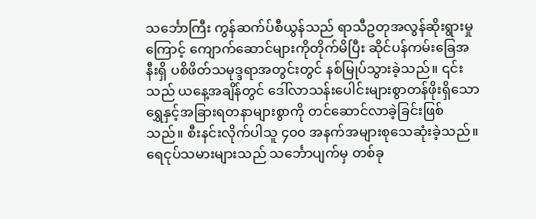သင်္ဘောကြီး ကွန်ဆက်ပ်စီယွန်သည် ရာသီဥတုအလွန်ဆိုးရွားမှုကြောင့် ကျောက်ဆောင်များကိုတိုက်မိပြီး ဆိုင်ပန်ကမ်းခြေအနီးရှိ ပစိဖိတ်သမုဒ္ဒရာအတွင်းတွင် နစ်မြုပ်သွားခဲ့သည်။ ၎င်းသည် ယနေ့အချိန်တွင် ဒေါ်လာသန်းပေါင်းများစွာတန်ဖိုးရှိသော ရွှေနှင့်အခြားရတနာများစွာကို တင်ဆောင်လာခဲ့ခြင်းဖြစ်သည်။ စီးနင်းလိုက်ပါသူ ၄၀၀ အနက်အများစုသေဆုံးခဲ့သည်။ ရေငုပ်သမားများသည် သင်္ဘောပျက်မှ တစ်ခု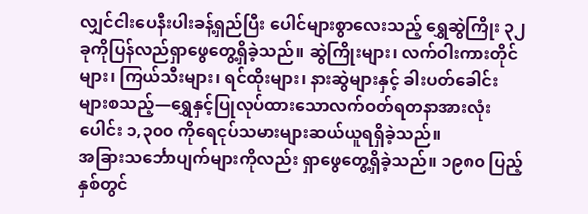လျှင်ငါးပေနီးပါးခန့်ရှည်ပြီး ပေါင်များစွာလေးသည့် ရွှေဆွဲကြိုး ၃၂ ခုကိုပြန်လည်ရှာဖွေတွေ့ရှိခဲ့သည်။ ဆွဲကြိုးများ၊ လက်ဝါးကားတိုင်များ၊ ကြယ်သီးများ၊ ရင်ထိုးများ၊ နားဆွဲများနှင့် ခါးပတ်ခေါင်းများစသည့်—ရွှေနှင့်ပြုလုပ်ထားသောလက်ဝတ်ရတနာအားလုံးပေါင်း ၁,၃၀၀ ကိုရေငုပ်သမားများဆယ်ယူရရှိခဲ့သည်။
အခြားသင်္ဘောပျက်များကိုလည်း ရှာဖွေတွေ့ရှိခဲ့သည်။ ၁၉၈၀ ပြည့်နှစ်တွင်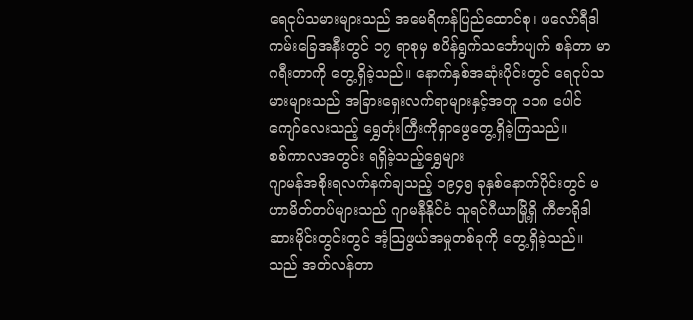ရေငုပ်သမားများသည် အမေရိကန်ပြည်ထောင်စု၊ ဖလော်ရီဒါကမ်းခြေအနီးတွင် ၁၇ ရာစုမှ စပိန်ရွက်သင်္ဘောပျက် စန်တာ မာဂရီးတာကို တွေ့ရှိခဲ့သည်။ နောက်နှစ်အဆုံးပိုင်းတွင် ရေငုပ်သမားများသည် အခြားရှေးလက်ရာများနှင့်အတူ ၁၁၈ ပေါင်ကျော်လေးသည့် ရွှေတုံးကြီးကိုရှာဖွေတွေ့ရှိခဲ့ကြသည်။
စစ်ကာလအတွင်း ရရှိခဲ့သည့်ရွှေများ
ဂျာမန်အစိုးရလက်နက်ချသည့် ၁၉၄၅ ခုနှစ်နောက်ပိုင်းတွင် မဟာမိတ်တပ်များသည် ဂျာမနီနိုင်ငံ သူရင်ဂီယာမြို့ရှိ ကီဇာရိုဒါဆားမိုင်းတွင်းတွင် အံ့သြဖွယ်အမှုတစ်ခုကို တွေ့ရှိခဲ့သည်။ သည် အတ်လန်တာ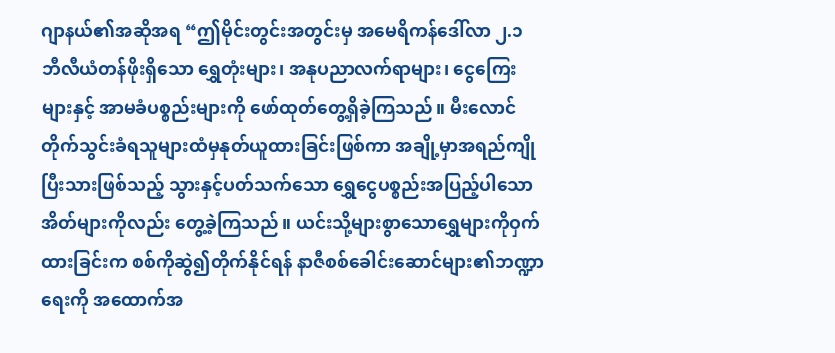ဂျာနယ်၏အဆိုအရ “ဤမိုင်းတွင်းအတွင်းမှ အမေရိကန်ဒေါ်လာ ၂.၁ ဘီလီယံတန်ဖိုးရှိသော ရွှေတုံးများ၊ အနုပညာလက်ရာများ၊ ငွေကြေးများနှင့် အာမခံပစ္စည်းများကို ဖော်ထုတ်တွေ့ရှိခဲ့ကြသည်။ မီးလောင်တိုက်သွင်းခံရသူများထံမှနုတ်ယူထားခြင်းဖြစ်ကာ အချို့မှာအရည်ကျိုပြီးသားဖြစ်သည့် သွားနှင့်ပတ်သက်သော ရွှေငွေပစ္စည်းအပြည့်ပါသောအိတ်များကိုလည်း တွေ့ခဲ့ကြသည်။ ယင်းသို့များစွာသောရွှေများကိုဝှက်ထားခြင်းက စစ်ကိုဆွဲ၍တိုက်နိုင်ရန် နာဇီစစ်ခေါင်းဆောင်များ၏ဘဏ္ဍာရေးကို အထောက်အ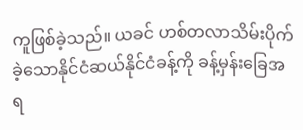ကူဖြစ်ခဲ့သည်။ ယခင် ဟစ်တလာသိမ်းပိုက်ခဲ့သောနိုင်ငံဆယ်နိုင်ငံခန့်ကို ခန့်မှန်းခြေအရ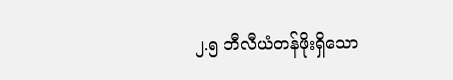၂.၅ ဘီလီယံတန်ဖိုးရှိသော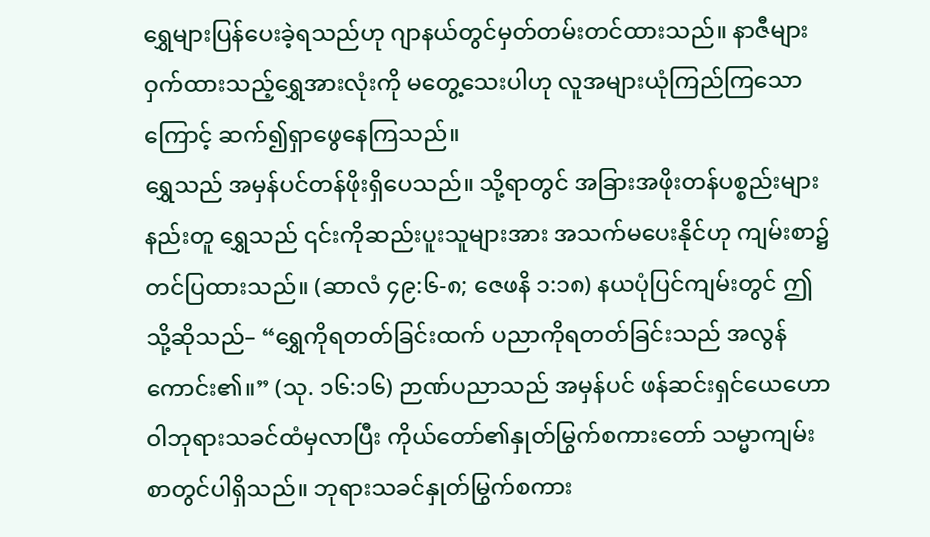ရွှေများပြန်ပေးခဲ့ရသည်ဟု ဂျာနယ်တွင်မှတ်တမ်းတင်ထားသည်။ နာဇီများဝှက်ထားသည့်ရွှေအားလုံးကို မတွေ့သေးပါဟု လူအများယုံကြည်ကြသောကြောင့် ဆက်၍ရှာဖွေနေကြသည်။
ရွှေသည် အမှန်ပင်တန်ဖိုးရှိပေသည်။ သို့ရာတွင် အခြားအဖိုးတန်ပစ္စည်းများနည်းတူ ရွှေသည် ၎င်းကိုဆည်းပူးသူများအား အသက်မပေးနိုင်ဟု ကျမ်းစာ၌တင်ပြထားသည်။ (ဆာလံ ၄၉:၆-၈; ဇေဖနိ ၁:၁၈) နယပုံပြင်ကျမ်းတွင် ဤသို့ဆိုသည်– “ရွှေကိုရတတ်ခြင်းထက် ပညာကိုရတတ်ခြင်းသည် အလွန်ကောင်း၏။” (သု. ၁၆:၁၆) ဉာဏ်ပညာသည် အမှန်ပင် ဖန်ဆင်းရှင်ယေဟောဝါဘုရားသခင်ထံမှလာပြီး ကိုယ်တော်၏နှုတ်မြွက်စကားတော် သမ္မာကျမ်းစာတွင်ပါရှိသည်။ ဘုရားသခင်နှုတ်မြွက်စကား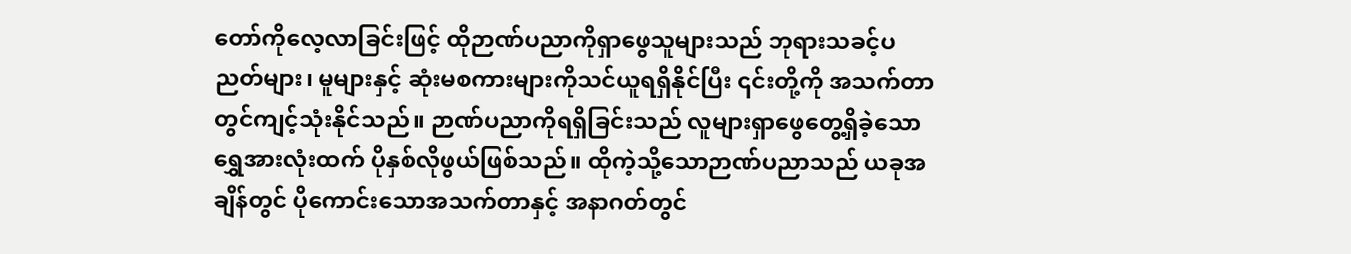တော်ကိုလေ့လာခြင်းဖြင့် ထိုဉာဏ်ပညာကိုရှာဖွေသူများသည် ဘုရားသခင့်ပညတ်များ၊ မူများနှင့် ဆုံးမစကားများကိုသင်ယူရရှိနိုင်ပြီး ၎င်းတို့ကို အသက်တာတွင်ကျင့်သုံးနိုင်သည်။ ဉာဏ်ပညာကိုရရှိခြင်းသည် လူများရှာဖွေတွေ့ရှိခဲ့သောရွှေအားလုံးထက် ပိုနှစ်လိုဖွယ်ဖြစ်သည်။ ထိုကဲ့သို့သောဉာဏ်ပညာသည် ယခုအချိန်တွင် ပိုကောင်းသောအသက်တာနှင့် အနာဂတ်တွင်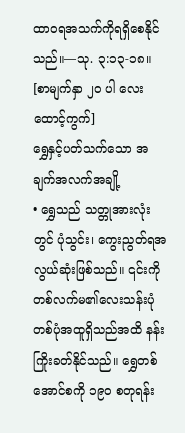ထာဝရအသက်ကိုရရှိစေနိုင်သည်။—သု. ၃:၁၃-၁၈။
[စာမျက်နှာ ၂၀ ပါ လေးထောင့်ကွက်]
ရွှေနှင့်ပတ်သက်သော အချက်အလက်အချို့
• ရွှေသည် သတ္တုအားလုံးတွင် ပုံသွင်း၊ ကွေးညွတ်ရအလွယ်ဆုံးဖြစ်သည်။ ၎င်းကိုတစ်လက်မ၏လေးသန်းပုံတစ်ပုံအထူရှိသည်အထိ နန်းကြိုးခတ်နိုင်သည်။ ရွှေတစ်အောင်စကို ၁၉၀ စတုရန်း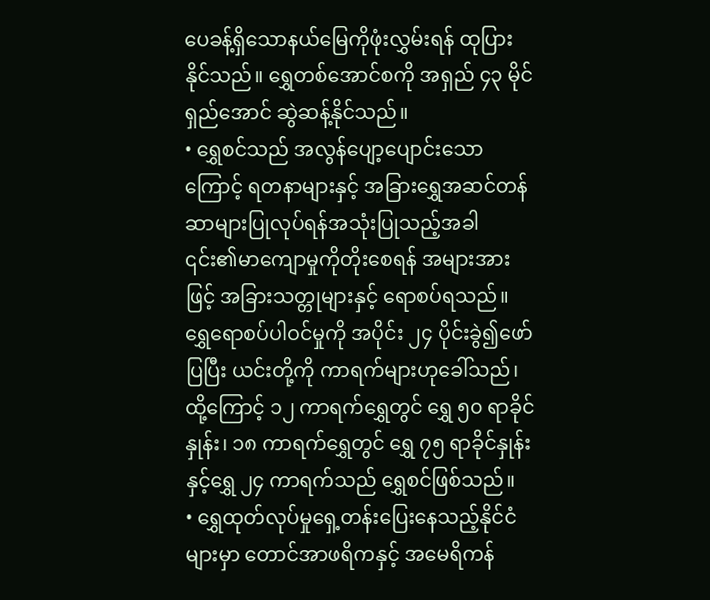ပေခန့်ရှိသောနယ်မြေကိုဖုံးလွှမ်းရန် ထုပြားနိုင်သည်။ ရွှေတစ်အောင်စကို အရှည် ၄၃ မိုင်ရှည်အောင် ဆွဲဆန့်နိုင်သည်။
• ရွှေစင်သည် အလွန်ပျော့ပျောင်းသောကြောင့် ရတနာများနှင့် အခြားရွှေအဆင်တန်ဆာများပြုလုပ်ရန်အသုံးပြုသည့်အခါ ၎င်း၏မာကျောမှုကိုတိုးစေရန် အများအားဖြင့် အခြားသတ္တုများနှင့် ရောစပ်ရသည်။ ရွှေရောစပ်ပါဝင်မှုကို အပိုင်း ၂၄ ပိုင်းခွဲ၍ဖော်ပြပြီး ယင်းတို့ကို ကာရက်များဟုခေါ်သည်၊ ထို့ကြောင့် ၁၂ ကာရက်ရွှေတွင် ရွှေ ၅၀ ရာခိုင်နှုန်း၊ ၁၈ ကာရက်ရွှေတွင် ရွှေ ၇၅ ရာခိုင်နှုန်းနှင့်ရွှေ ၂၄ ကာရက်သည် ရွှေစင်ဖြစ်သည်။
• ရွှေထုတ်လုပ်မှုရှေ့တန်းပြေးနေသည့်နိုင်ငံများမှာ တောင်အာဖရိကနှင့် အမေရိကန်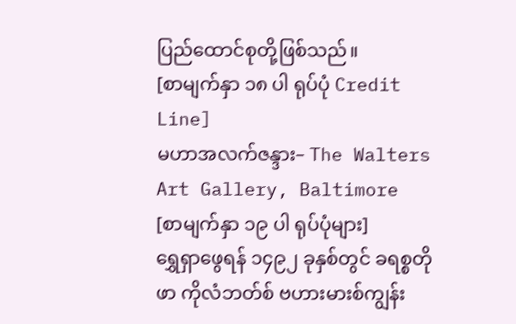ပြည်ထောင်စုတို့ဖြစ်သည်။
[စာမျက်နှာ ၁၈ ပါ ရုပ်ပုံ Credit Line]
မဟာအလက်ဇန္ဒား– The Walters Art Gallery, Baltimore
[စာမျက်နှာ ၁၉ ပါ ရုပ်ပုံများ]
ရွှေရှာဖွေရန် ၁၄၉၂ ခုနှစ်တွင် ခရစ္စတိုဖာ ကိုလံဘတ်စ် ဗဟားမားစ်ကျွန်း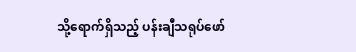သို့ရောက်ရှိသည့် ပန်းချီသရုပ်ဖော်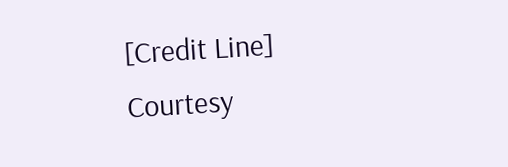[Credit Line]
Courtesy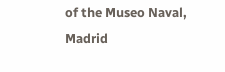of the Museo Naval, Madrid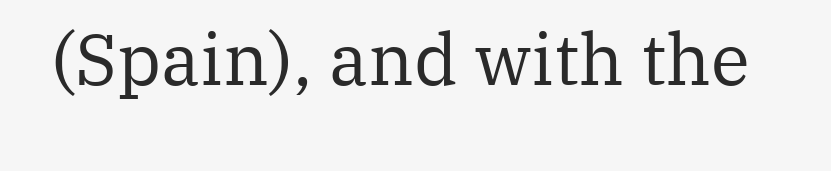(Spain), and with the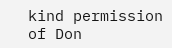kind permission of Don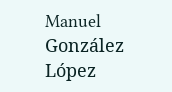Manuel González López